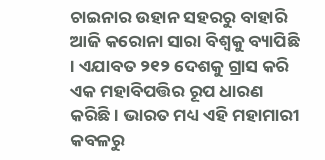ଚାଇନାର ଉହାନ ସହରରୁ ବାହାରି ଆଜି କରୋନା ସାରା ବିଶ୍ୱକୁ ବ୍ୟାପିଛି । ଏଯାବତ ୨୧୨ ଦେଶକୁ ଗ୍ରାସ କରି ଏକ ମହାବିପତ୍ତିର ରୂପ ଧାରଣ କରିଛି । ଭାରତ ମଧ୍ୟ ଏହି ମହାମାରୀ କବଳରୁ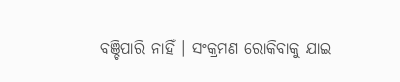ବଞ୍ଚିପାରି ନାହିଁ । ସଂକ୍ରମଣ ରୋକିବାକୁ ଯାଇ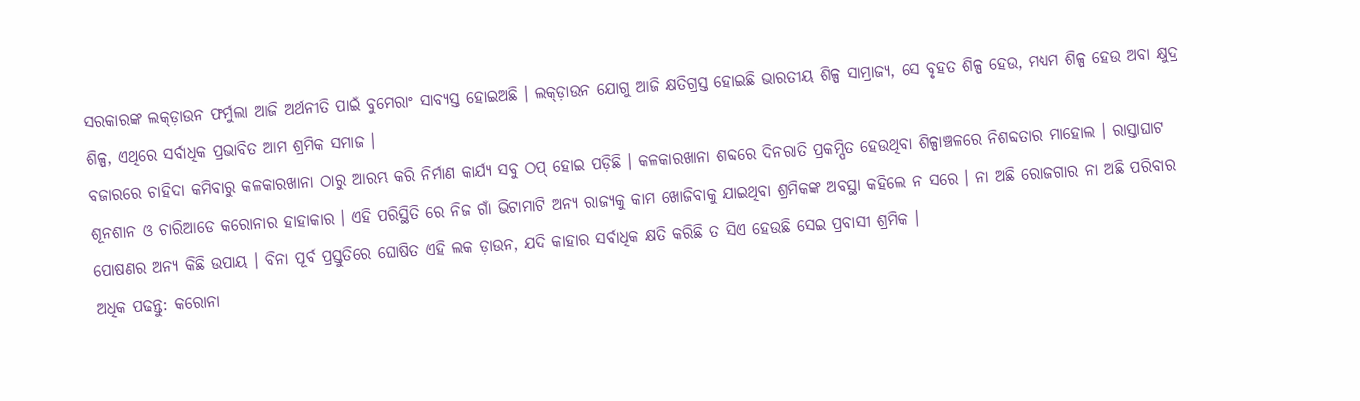ସରକାରଙ୍କ ଲକ୍ଡ଼ାଉନ ଫର୍ମୁଲା ଆଜି ଅର୍ଥନୀତି ପାଇଁ ବୁମେରାଂ ସାବ୍ୟସ୍ତ ହୋଇଅଛି । ଲକ୍ଡ଼ାଉନ ଯୋଗୁ ଆଜି କ୍ଷତିଗ୍ରସ୍ତ ହୋଇଛି ଭାରତୀୟ ଶିଳ୍ପ ସାମ୍ରାଜ୍ୟ, ସେ ବୃହତ ଶିଳ୍ପ ହେଉ, ମଧ୍ୟମ ଶିଳ୍ପ ହେଉ ଅବା କ୍ଷୁଦ୍ର ଶିଳ୍ପ, ଏଥିରେ ସର୍ବାଧିକ ପ୍ରଭାବିତ ଆମ ଶ୍ରମିକ ସମାଜ ।
ବଜାରରେ ଚାହିଦା କମିବାରୁ କଳକାରଖାନା ଠାରୁ ଆରମ୍ଭ କରି ନିର୍ମାଣ କାର୍ଯ୍ୟ ସବୁ ଠପ୍ ହୋଇ ପଡ଼ିଛି । କଳକାରଖାନା ଶବ୍ଦରେ ଦିନରାତି ପ୍ରକମ୍ପିତ ହେଉଥିବା ଶିଳ୍ପାଞ୍ଚଳରେ ନିଶବ୍ଦତାର ମାହୋଲ । ରାସ୍ତାଘାଟ ଶୂନଶାନ ଓ ଚାରିଆଡେ କରୋନାର ହାହାକାର । ଏହି ପରିସ୍ଥିତି ରେ ନିଜ ଗାଁ ଭିଟାମାଟି ଅନ୍ୟ ରାଜ୍ୟକୁ କାମ ଖୋଜିବାକୁ ଯାଇଥିବା ଶ୍ରମିକଙ୍କ ଅବସ୍ଥା କହିଲେ ନ ସରେ । ନା ଅଛି ରୋଜଗାର ନା ଅଛି ପରିବାର ପୋଷଣର ଅନ୍ୟ କିଛି ଉପାୟ । ବିନା ପୂର୍ବ ପ୍ରସ୍ତୁତିରେ ଘୋଷିତ ଏହି ଲକ ଡ଼ାଉନ, ଯଦି କାହାର ସର୍ବାଧିକ କ୍ଷତି କରିଛି ତ ସିଏ ହେଉଛି ସେଇ ପ୍ରବାସୀ ଶ୍ରମିକ ।
ଅଧିକ ପଢନ୍ତୁ: କରୋନା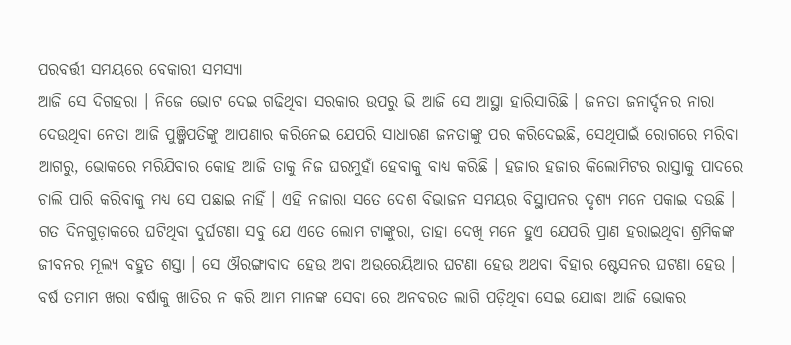ପରବର୍ତ୍ତୀ ସମୟରେ ବେକାରୀ ସମସ୍ୟା
ଆଜି ସେ ଦିଗହରା । ନିଜେ ଭୋଟ ଦେଇ ଗଢିଥିବା ସରକାର ଉପରୁ ଭି ଆଜି ସେ ଆସ୍ଥା ହାରିସାରିଛି । ଜନତା ଜନାର୍ଦ୍ଦନର ନାରା ଦେଉଥିବା ନେତା ଆଜି ପୁଞ୍ଜିପତିଙ୍କୁ ଆପଣାର କରିନେଇ ଯେପରି ସାଧାରଣ ଜନତାଙ୍କୁ ପର କରିଦେଇଛି, ସେଥିପାଇଁ ରୋଗରେ ମରିବା ଆଗରୁ, ଭୋକରେ ମରିଯିବାର କୋହ ଆଜି ତାକୁ ନିଜ ଘରମୁହାଁ ହେବାକୁ ବାଧ୍ୟ କରିଛି । ହଜାର ହଜାର କିଲୋମିଟର ରାସ୍ତାକୁ ପାଦରେ ଚାଲି ପାରି କରିବାକୁ ମଧ୍ୟ ସେ ପଛାଇ ନାହିଁ । ଏହି ନଜାରା ସତେ ଦେଶ ବିଭାଜନ ସମୟର ବିସ୍ଥାପନର ଦୃଶ୍ୟ ମନେ ପକାଇ ଦଉଛି ।
ଗତ ଦିନଗୁଡ଼ାକରେ ଘଟିଥିବା ଦୁର୍ଘଟଣା ସବୁ ଯେ ଏତେ ଲୋମ ଟାଙ୍କୁରା, ତାହା ଦେଖି ମନେ ହୁଏ ଯେପରି ପ୍ରାଣ ହରାଇଥିବା ଶ୍ରମିକଙ୍କ ଜୀବନର ମୂଲ୍ୟ ବହୁତ ଶସ୍ତା । ସେ ଔରଙ୍ଗାବାଦ ହେଉ ଅବା ଅଉରେୟିଆର ଘଟଣା ହେଉ ଅଥବା ବିହାର ଷ୍ଟେସନର ଘଟଣା ହେଉ । ବର୍ଷ ତମାମ ଖରା ବର୍ଷାକୁ ଖାତିର ନ କରି ଆମ ମାନଙ୍କ ସେବା ରେ ଅନବରତ ଲାଗି ପଡ଼ିଥିବା ସେଇ ଯୋଦ୍ଧା ଆଜି ଭୋକର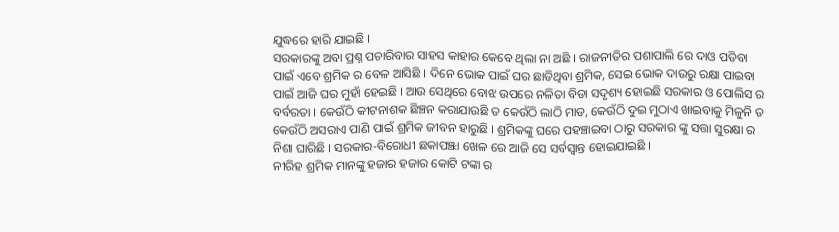ଯୁଦ୍ଧରେ ହାରି ଯାଇଛି ।
ସରକାରଙ୍କୁ ଅବା ପ୍ରଶ୍ନ ପଚାରିବାର ସାହସ କାହାର କେବେ ଥିଲା ନା ଅଛି । ରାଜନୀତିର ପଶାପାଲି ରେ ଦାଓ ପଡିବା ପାଇଁ ଏବେ ଶ୍ରମିକ ର ବେଳ ଆସିଛି । ଦିନେ ଭୋକ ପାଇଁ ଘର ଛାଡିଥିବା ଶ୍ରମିକ, ସେଇ ଭୋକ ଦାଉରୁ ରକ୍ଷା ପାଇବା ପାଇଁ ଆଜି ଘର ମୁହାଁ ହେଇଛି । ଆଉ ସେଥିରେ ବୋଝ ଉପରେ ନଳିତା ବିଡା ସଦୃଶ୍ୟ ହୋଇଛି ସରକାର ଓ ପୋଲିସ ର ବର୍ବରତା । କେଉଁଠି କୀଟନାଶକ ଛିଞ୍ଚନ କରାଯାଉଛି ତ କେଉଁଠି ଲାଠି ମାଡ, କେଉଁଠି ଦୁଇ ମୁଠାଏ ଖାଇବାକୁ ମିଳୁନି ତ କେଉଁଠି ଅସରାଏ ପାଣି ପାଇଁ ଶ୍ରମିକ ଜୀବନ ହାରୁଛି । ଶ୍ରମିକଙ୍କୁ ଘରେ ପହଞ୍ଚାଇବା ଠାରୁ ସରକାର ଙ୍କୁ ସତ୍ତା ସୁରକ୍ଷା ର ନିଶା ଘାରିଛି । ସରକାର-ବିରୋଧୀ ଛକାପଞ୍ଝା ଖେଳ ରେ ଆଜି ସେ ସର୍ବସ୍ୱାନ୍ତ ହୋଇଯାଇଛି ।
ନୀରିହ ଶ୍ରମିକ ମାନଙ୍କୁ ହଜାର ହଜାର କୋଟି ଟଙ୍କା ର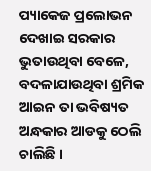ପ୍ୟାକେଜ ପ୍ରଲୋଭନ ଦେଖାଇ ସରକାର ଭୁତାଉଥିବା ବେଳେ, ବଦଳାଯାଉଥିବା ଶ୍ରମିକ ଆଇନ ତା ଭବିଷ୍ୟତ ଅନ୍ଧକାର ଆଡକୁ ଠେଲି ଚାଲିଛି ।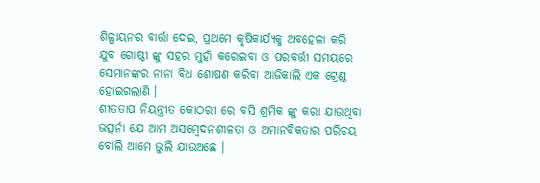ଶିଳ୍ପାୟନର ବାର୍ତ୍ତା ଦେଇ, ପ୍ରଥମେ କୃଷିକାର୍ଯ୍ୟକୁ ଅବହେଳା କରି ଯୁବ ଗୋଷ୍ଠୀ ଙ୍କୁ ସହର ମୁହାଁ କରେଇବା ଓ ପରବର୍ତ୍ତୀ ସମୟରେ ସେମାନଙ୍କର ନାନା ବିଧ ଶୋଷଣ କରିବା ଆଜିକାଲି ଏକ ଟ୍ରେଣ୍ଡ ହୋଇଗଲାଣି ।
ଶୀତତାପ ନିୟନ୍ତ୍ରୀତ କୋଠରୀ ରେ ବସି ଶ୍ରମିକ ଙ୍କୁ କରା ଯାଉଥିବା ଭତ୍ସର୍ନା ଯେ ଆମ ଅସମ୍ବେଦନଶୀଳତା ଓ ଅମାନବିକତାର ପରିଚୟ ବୋଲି ଆମେ ଭୁଲି ଯାଉଅଛେ ।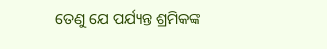ତେଣୁ ଯେ ପର୍ଯ୍ୟନ୍ତ ଶ୍ରମିକଙ୍କ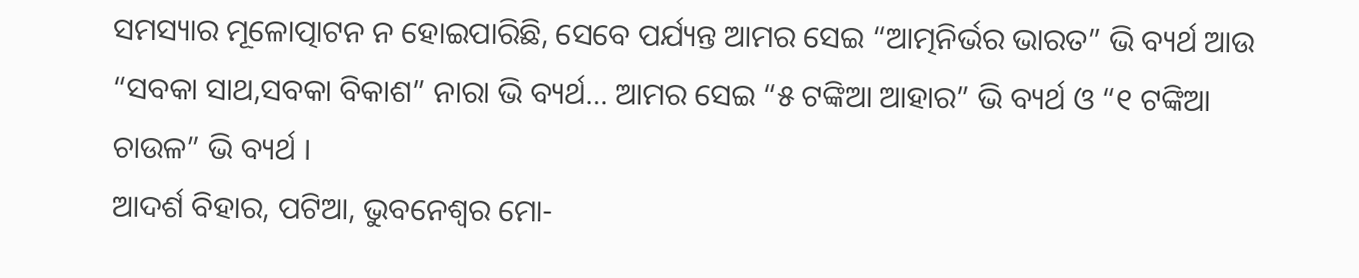ସମସ୍ୟାର ମୂଳୋତ୍ପାଟନ ନ ହୋଇପାରିଛି, ସେବେ ପର୍ଯ୍ୟନ୍ତ ଆମର ସେଇ “ଆତ୍ମନିର୍ଭର ଭାରତ” ଭି ବ୍ୟର୍ଥ ଆଉ “ସବକା ସାଥ,ସବକା ବିକାଶ” ନାରା ଭି ବ୍ୟର୍ଥ… ଆମର ସେଇ “୫ ଟଙ୍କିଆ ଆହାର” ଭି ବ୍ୟର୍ଥ ଓ “୧ ଟଙ୍କିଆ ଚାଉଳ” ଭି ବ୍ୟର୍ଥ ।
ଆଦର୍ଶ ବିହାର, ପଟିଆ, ଭୁବନେଶ୍ୱର ମୋ-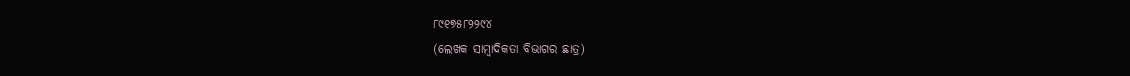୮୯୧୭୫୮୨୨୯୪
(ଲେଖକ ସାମ୍ବାଦିକତା ବିଭାଗର ଛାତ୍ର)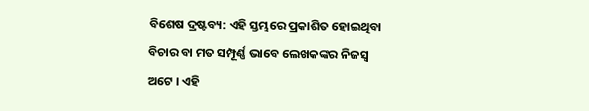ବିଶେଷ ଦ୍ରଷ୍ଟବ୍ୟ: ଏହି ସ୍ତମ୍ଭରେ ପ୍ରକାଶିତ ହୋଇଥିବା ବିଚାର ବା ମତ ସମ୍ପୂର୍ଣ୍ଣ ଭାବେ ଲେଖକଙ୍କର ନିଜସ୍ୱ ଅଟେ । ଏହି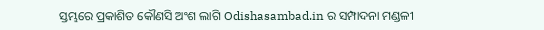ସ୍ତମ୍ଭରେ ପ୍ରକାଶିତ କୌଣସି ଅଂଶ ଲାଗି Odishasambad.in ର ସମ୍ପାଦନା ମଣ୍ଡଳୀ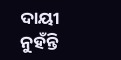ଦାୟୀ ନୁହଁନ୍ତି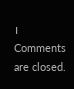।
Comments are closed.